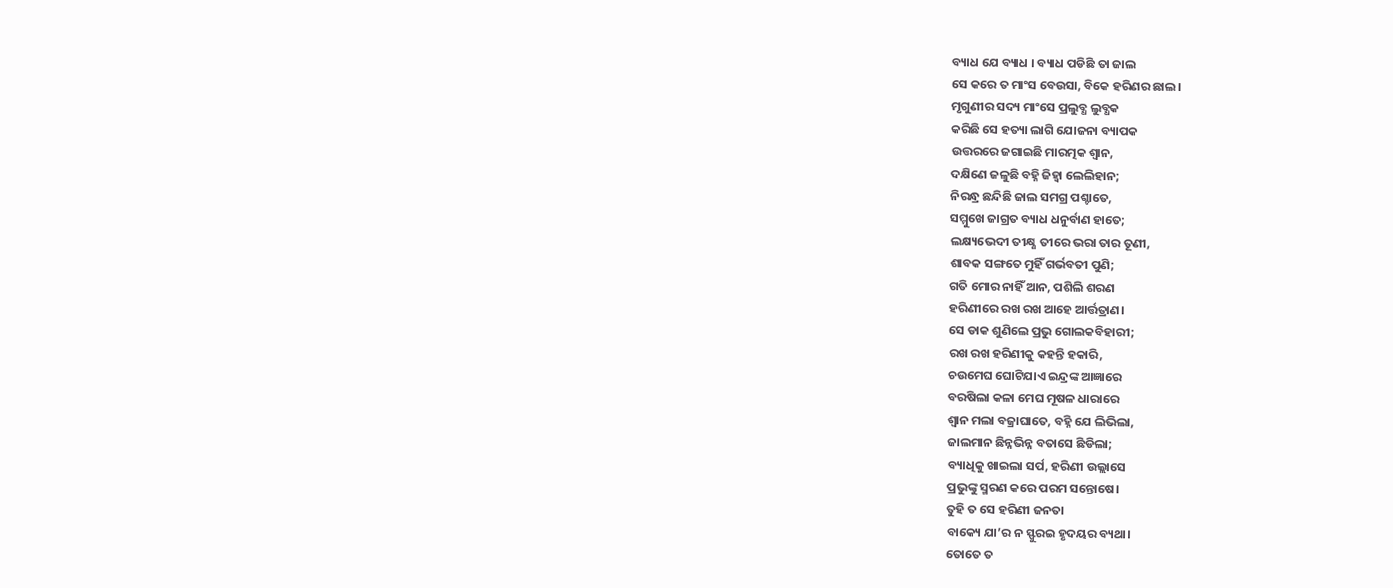ବ୍ୟାଧ ଯେ ବ୍ୟାଧ । ବ୍ୟାଧ ପଡିଛି ତା ଜାଲ
ସେ କରେ ତ ମାଂସ ବେଉସା, ବିକେ ହରିଣର ଛାଲ।
ମୃଗୁଣୀର ସଦ୍ୟ ମାଂସେ ପ୍ରଲୁବ୍ଧ ଲୁବ୍ଧକ
କରିଛି ସେ ହତ୍ୟା ଲାଗି ଯୋଜନା ବ୍ୟାପକ
ଉତ୍ତରରେ ଜଗାଇଛି ମାରତ୍ମକ ଶ୍ବାନ,
ଦକ୍ଷିଣେ ଜଳୁଛି ବହ୍ନି ଜିହ୍ବା ଲେଲିହାନ;
ନିରନ୍ଧ୍ର ଛନ୍ଦିଛି ଜାଲ ସମଗ୍ର ପଶ୍ଚାତେ,
ସମ୍ମୁଖେ ଜାଗ୍ରତ ବ୍ୟାଧ ଧନୁର୍ବାଣ ହାତେ;
ଲକ୍ଷ୍ୟଭେଦୀ ତୀକ୍ଷ୍ଣ ତୀରେ ଭରା ତାର ତୂଣୀ,
ଶାବକ ସଙ୍ଗତେ ମୁହିଁ ଗର୍ଭବତୀ ପୁଣି;
ଗତି ମୋର ନାହିଁ ଆନ, ପଶିଲି ଶରଣ
ହରିଣୀରେ ରଖ ରଖ ଆହେ ଆର୍ତ୍ତତ୍ରାଣ।
ସେ ଡାକ ଶୁଣିଲେ ପ୍ରଭୁ ଗୋଲକବିହାରୀ;
ରଖ ରଖ ହରିଣୀକୁ କହନ୍ତି ହକାରି,
ଚଉମେଘ ଘୋଟିଯାଏ ଇନ୍ଦ୍ରଙ୍କ ଆଜ୍ଞାରେ
ବରଷିଲା କଳା ମେଘ ମୂଷଳ ଧାରାରେ
ଶ୍ବାନ ମଲା ବଜ୍ରାଘାତେ, ବହ୍ନି ଯେ ଲିଭିଲା,
ଜାଲମାନ ଛିନ୍ନଭିନ୍ନ ବତାସେ ଛିଡିଲା;
ବ୍ୟାଧିକୁ ଖାଇଲା ସର୍ପ, ହରିଣୀ ଉଲ୍ଲାସେ
ପ୍ରଭୁଙ୍କୁ ସ୍ମରଣ କରେ ପରମ ସନ୍ତୋଷେ।
ତୁହି ତ ସେ ହରିଣୀ ଜନତା
ବାକ୍ୟେ ଯା’ର ନ ସ୍ଫୁରଇ ହୃଦୟର ବ୍ୟଥା।
ତୋତେ ତ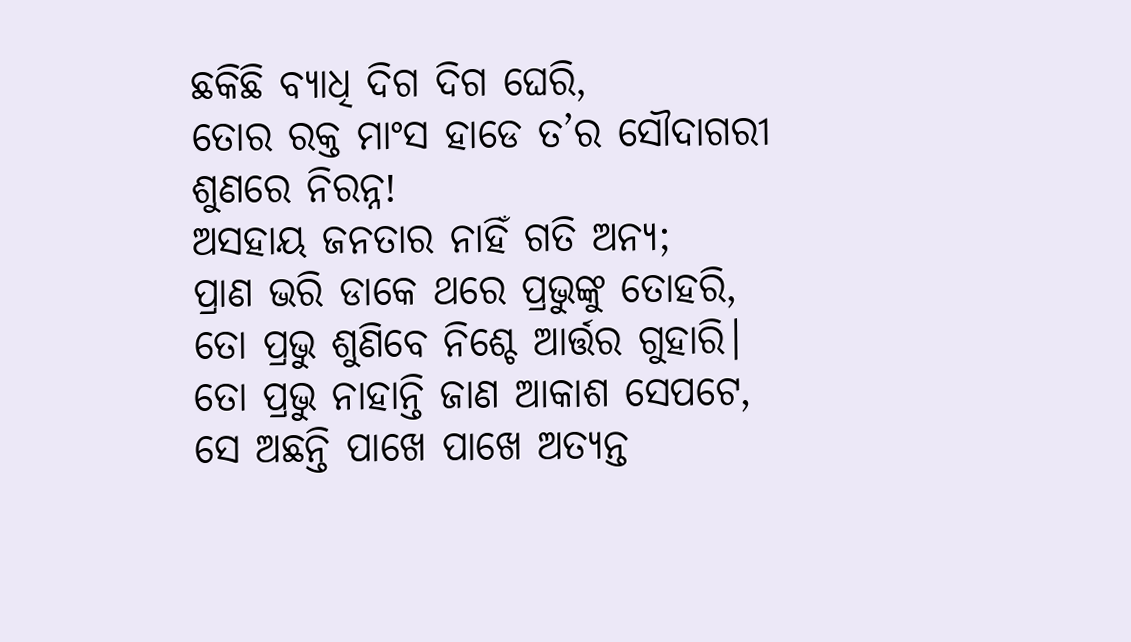ଛକିଛି ବ୍ୟାଧି ଦିଗ ଦିଗ ଘେରି,
ତୋର ରକ୍ତ ମାଂସ ହାଡେ ତ’ର ସୌଦାଗରୀ
ଶୁଣରେ ନିରନ୍ନ!
ଅସହାୟ ଜନତାର ନାହିଁ ଗତି ଅନ୍ୟ;
ପ୍ରାଣ ଭରି ଡାକେ ଥରେ ପ୍ରଭୁଙ୍କୁ ତୋହରି,
ତୋ ପ୍ରଭୁ ଶୁଣିବେ ନିଶ୍ଚେ ଆର୍ତ୍ତର ଗୁହାରି।
ତୋ ପ୍ରଭୁ ନାହାନ୍ତି ଜାଣ ଆକାଶ ସେପଟେ,
ସେ ଅଛନ୍ତି ପାଖେ ପାଖେ ଅତ୍ୟନ୍ତ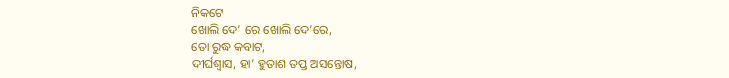ନିକଟେ
ଖୋଲି ଦେ’ ରେ ଖୋଲି ଦେ’ରେ,
ତୋ ରୁଦ୍ଧ କବାଟ,
ଦୀର୍ଘଶ୍ବାସ, ହା’ ହୁତାଶ ତପ୍ତ ଅସନ୍ତୋଷ,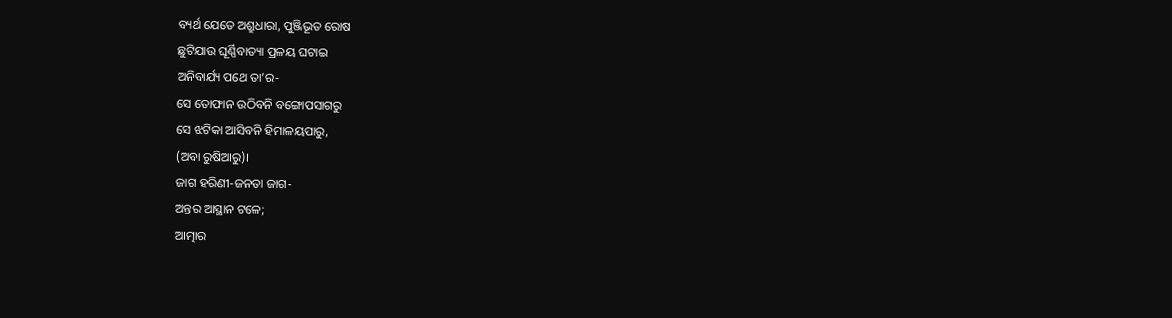ବ୍ୟର୍ଥ ଯେତେ ଅଶ୍ରୁଧାରା, ପୁଞ୍ଜିଭୂତ ରୋଷ
ଛୁଟିଯାଉ ଘୂର୍ଣ୍ଣିବାତ୍ୟା ପ୍ରଳୟ ଘଟାଇ
ଅନିବାର୍ଯ୍ୟ ପଥେ ତା’ର-
ସେ ତୋଫାନ ଉଠିବନି ବଙ୍ଗୋପସାଗରୁ
ସେ ଝଟିକା ଆସିବନି ହିମାଳୟପାରୁ,
(ଅବା ରୁଷିଆରୁ)।
ଜାଗ ହରିଣୀ-ଜନତା ଜାଗ-
ଅନ୍ତର ଆସ୍ଥାନ ଟଳେ;
ଆତ୍ମାର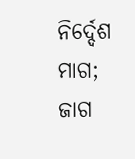ନିର୍ଦ୍ଦେଶ ମାଗ;
ଜାଗ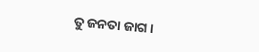ତୁ ଜନତା ଜାଗ।